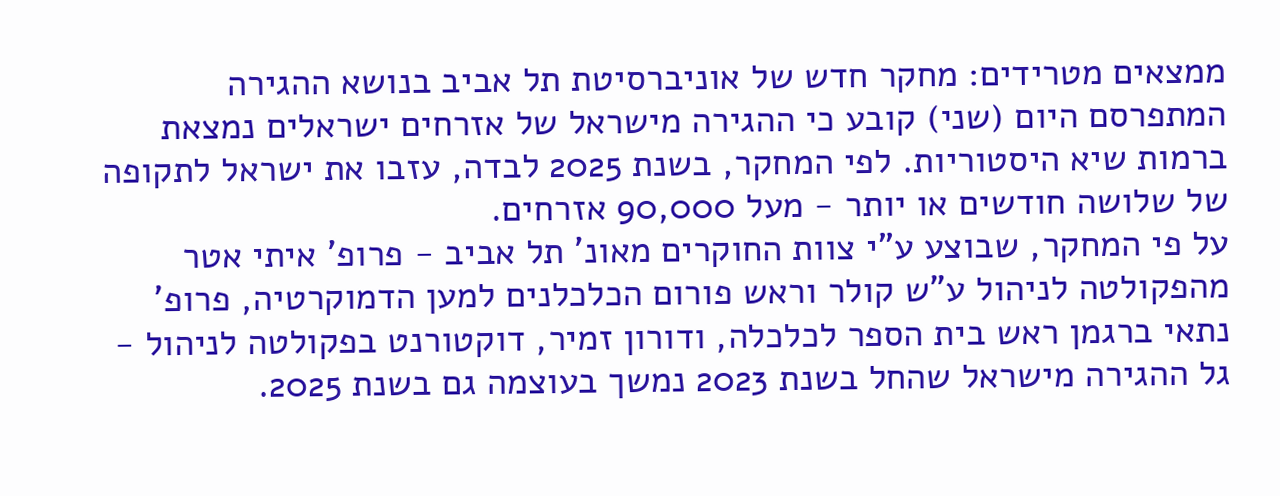ממצאים מטרידים: מחקר חדש של אוניברסיטת תל אביב בנושא ההגירה המתפרסם היום (שני) קובע כי ההגירה מישראל של אזרחים ישראלים נמצאת ברמות שיא היסטוריות. לפי המחקר, בשנת 2025 לבדה, עזבו את ישראל לתקופה של שלושה חודשים או יותר - מעל 90,000 אזרחים.
על פי המחקר, שבוצע ע"י צוות החוקרים מאונ' תל אביב - פרופ' איתי אטר מהפקולטה לניהול ע"ש קולר וראש פורום הכלכלנים למען הדמוקרטיה, פרופ' נתאי ברגמן ראש בית הספר לכלכלה, ודורון זמיר, דוקטורנט בפקולטה לניהול - גל ההגירה מישראל שהחל בשנת 2023 נמשך בעוצמה גם בשנת 2025.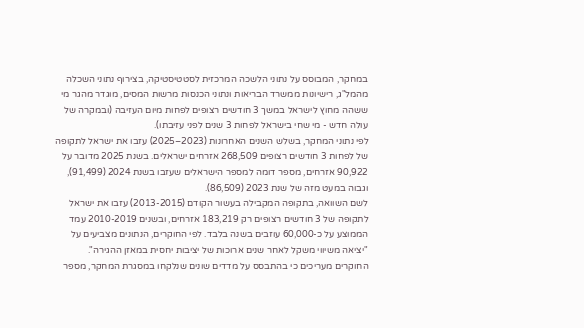במחקר, המבוסס על נתוני הלשכה המרכזית לסטטיסטיקה, בצירוף נתוני השכלה מהמל"ג, רישיונות ממשרד הבריאות ונתוני הכנסות מרשות המסים, מוגדר מהגר מי ששהה מחוץ לישראל במשך 3 חודשים רצופים לפחות מיום העזיבה (ובמקרה של עולה חדש - מי שחי בישראל לפחות 3 שנים לפני עזיבתו).
לפי נתוני המחקר, בשלש השנים האחרונות (2023–2025) עזבו את ישראל לתקופה של לפחות 3 חודשים רצופים 268,509 אזרחים ישראלים. בשנת 2025 מדובר על 90,922 אזרחים, מספר דומה למספר הישראלים שעזבו בשנת 2024 (91,499), וגבוה במעט מזה של שנת 2023 (86,509).
לשם השוואה, בתקופה המקבילה בעשור הקודם (2013-2015) עזבו את ישראל לתקופה של 3 חודשים רצופים רק 183,219 אזרחים, ובשנים 2010-2019 עמד הממוצע על כ-60,000 עוזבים בשנה בלבד. לפי החוקרים, הנתונים מצביעים על "יציאה משיווי משקל לאחר שנים ארוכות של יציבות יחסית במאזן ההגירה".
החוקרים מעריכים כי בהתבסס על מדדים שונים שנלקחו במסגרת המחקר, מספר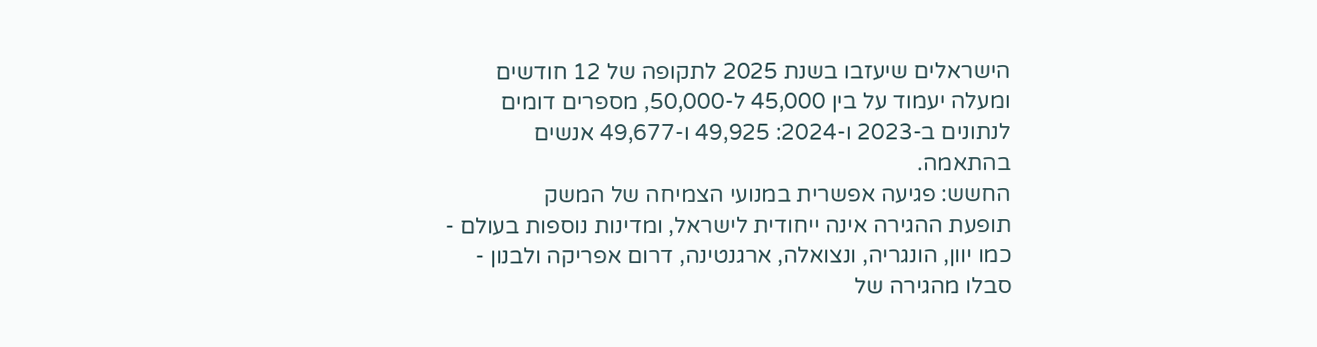הישראלים שיעזבו בשנת 2025 לתקופה של 12 חודשים ומעלה יעמוד על בין 45,000 ל-50,000, מספרים דומים לנתונים ב-2023 ו-2024: 49,925 ו-49,677 אנשים בהתאמה.
החשש: פגיעה אפשרית במנועי הצמיחה של המשק
תופעת ההגירה אינה ייחודית לישראל, ומדינות נוספות בעולם - כמו יוון, הונגריה, ונצואלה, ארגנטינה, דרום אפריקה ולבנון - סבלו מהגירה של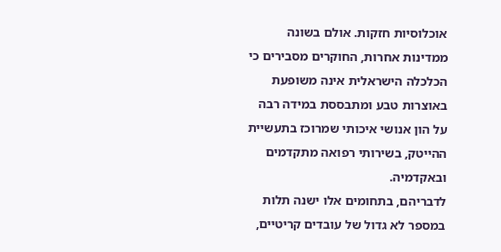אוכלוסיות חזקות. אולם בשונה ממדינות אחרות, החוקרים מסבירים כי הכלכלה הישראלית אינה משופעת באוצרות טבע ומתבססת במידה רבה על הון אנושי איכותי שמרוכז בתעשיית ההייטק, בשירותי רפואה מתקדמים ובאקדמיה.
לדבריהם, בתחומים אלו ישנה תלות במספר לא גדול של עובדים קריטיים,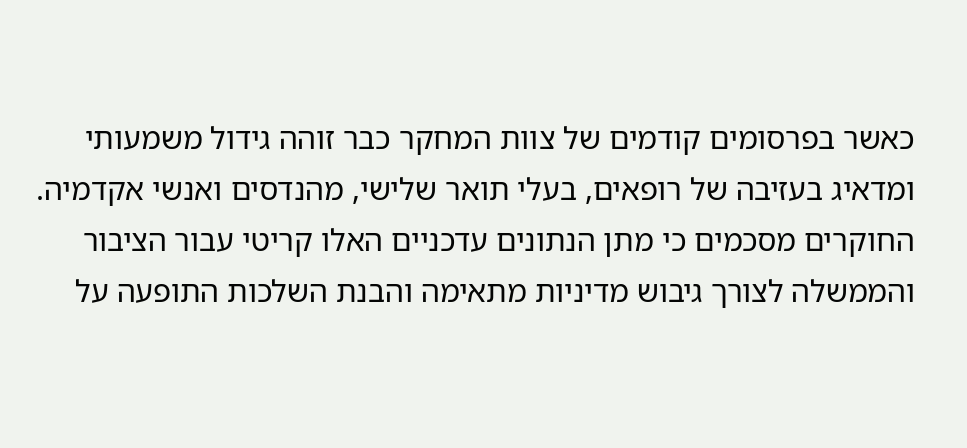כאשר בפרסומים קודמים של צוות המחקר כבר זוהה גידול משמעותי ומדאיג בעזיבה של רופאים, בעלי תואר שלישי, מהנדסים ואנשי אקדמיה. החוקרים מסכמים כי מתן הנתונים עדכניים האלו קריטי עבור הציבור והממשלה לצורך גיבוש מדיניות מתאימה והבנת השלכות התופעה על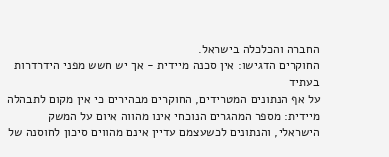החברה והכלכלה בישראל.
החוקרים הדגישו: אין סכנה מיידית - אך יש חשש מפני הידרדרות בעתיד
על אף הנתונים המטרידים, החוקרים מבהירים כי אין מקום לתבהלה מיידית: מספר המהגרים הנוכחי אינו מהווה איום על המשק הישראלי, והנתונים לכשעצמם עדיין אינם מהווים סיכון לחוסנה של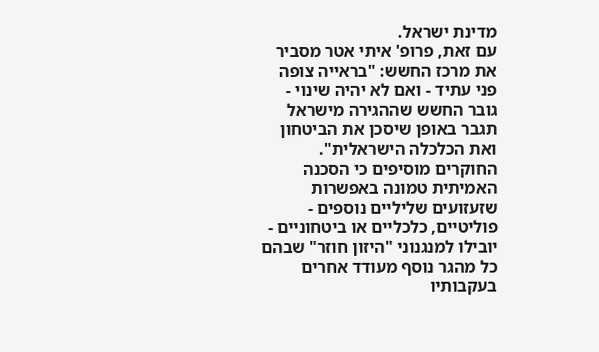מדינת ישראל.
עם זאת, פרופ' איתי אטר מסביר את מרכז החשש: "בראייה צופה פני עתיד - ואם לא יהיה שינוי - גובר החשש שההגירה מישראל תגבר באופן שיסכן את הביטחון ואת הכלכלה הישראלית". החוקרים מוסיפים כי הסכנה האמיתית טמונה באפשרות שזעזועים שליליים נוספים - פוליטיים, כלכליים או ביטחוניים - יובילו למנגנוני "היזון חוזר" שבהם כל מהגר נוסף מעודד אחרים בעקבותיו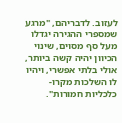לעזוב. לדבריהם, "מרגע שמספרי ההגירה יגדלו מעל סף מסוים, שינוי הכיוון יהיה קשה ביותר, אולי בלתי אפשרי, ויהיו לו השלכות מקרו-כלכליות חמורות".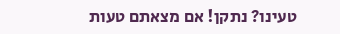טעינו? נתקן! אם מצאתם טעות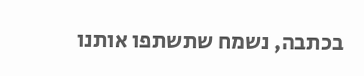בכתבה, נשמח שתשתפו אותנו